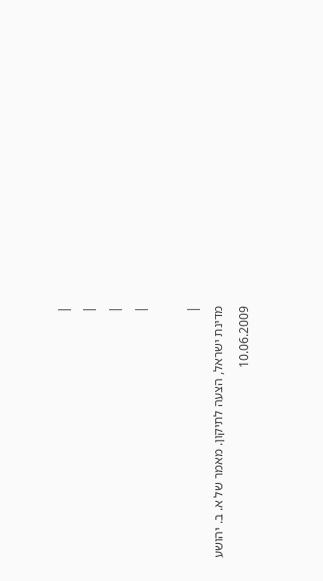|
|
|
|

|
מדינת ישראל, הצעה לתיקון. מאמר של א. ב. יהושע
10.06.2009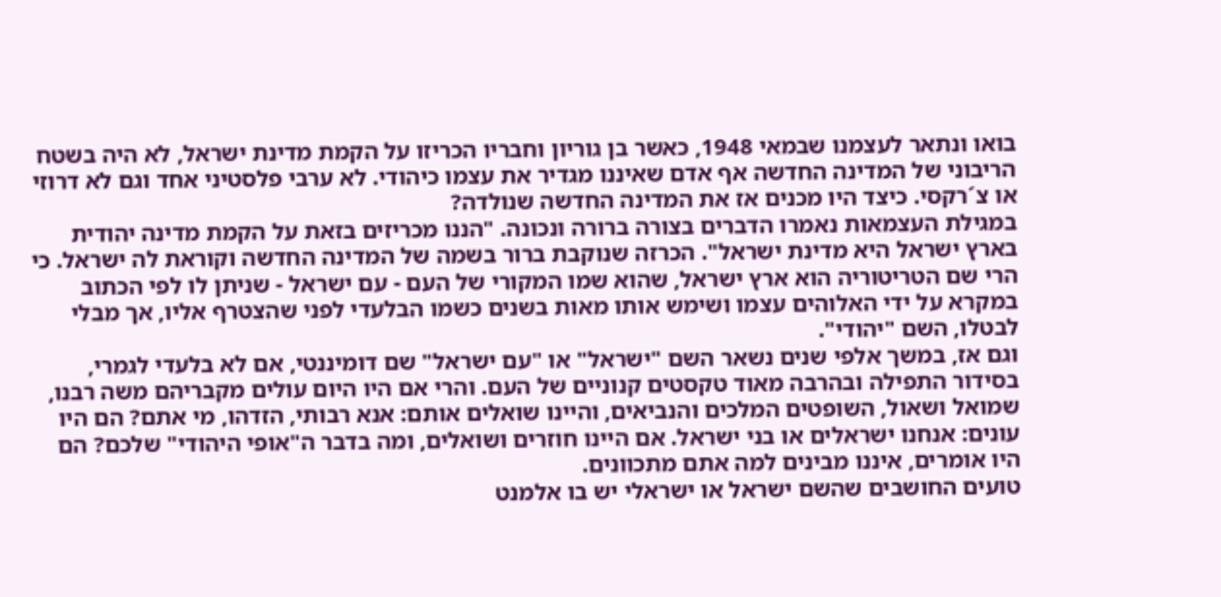בואו ונתאר לעצמנו שבמאי 1948, כאשר בן גוריון וחבריו הכריזו על הקמת מדינת ישראל, לא היה בשטח הריבוני של המדינה החדשה אף אדם שאיננו מגדיר את עצמו כיהודי. לא ערבי פלסטיני אחד וגם לא דרוזי או צ´רקסי. כיצד היו מכנים אז את המדינה החדשה שנולדה?
במגילת העצמאות נאמרו הדברים בצורה ברורה ונכונה. "הננו מכריזים בזאת על הקמת מדינה יהודית בארץ ישראל היא מדינת ישראל". הכרזה שנוקבת ברור בשמה של המדינה החדשה וקוראת לה ישראל. כי הרי שם הטריטוריה הוא ארץ ישראל, שהוא שמו המקורי של העם - עם ישראל - שניתן לו לפי הכתוב במקרא על ידי האלוהים עצמו ושימש אותו מאות בשנים כשמו הבלעדי לפני שהצטרף אליו, אך מבלי לבטלו, השם "יהודי".
וגם אז, במשך אלפי שנים נשאר השם "ישראל" או "עם ישראל" שם דומיננטי, אם לא בלעדי לגמרי, בסידור התפילה ובהרבה מאוד טקסטים קנוניים של העם. והרי אם היו היום עולים מקבריהם משה רבנו, שמואל ושאול, השופטים המלכים והנביאים, והיינו שואלים אותם: אנא רבותי, הזדהו, מי אתם? הם היו עונים: אנחנו ישראלים או בני ישראל. אם היינו חוזרים ושואלים, ומה בדבר ה"אופי היהודי" שלכם? הם היו אומרים, איננו מבינים למה אתם מתכוונים.
טועים החושבים שהשם ישראל או ישראלי יש בו אלמנט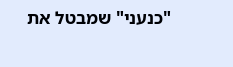"כנעני" שמבטל את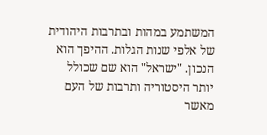המשתמע במהות ובתרבות היהודית של אלפי שנות הגלות. ההיפך הוא הנכון. "ישראל" הוא שם שכולל יותר היסטוריה ותרבות של העם מאשר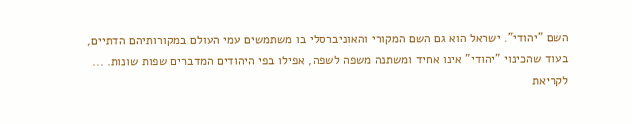השם "יהודי". ישראל הוא גם השם המקורי והאוניברסלי בו משתמשים עמי העולם במקורותיהם הדתיים, בעוד שהכינוי "יהודי" אינו אחיד ומשתנה משפה לשפה, אפילו בפי היהודים המדברים שפות שונות. ...
לקריאת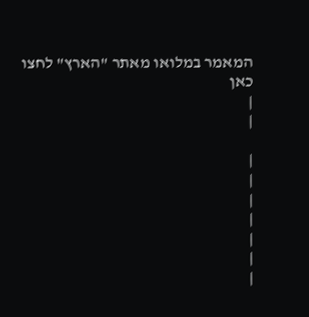המאמר במלואו מאתר "הארץ" לחצו כאן
|
|

|
|
|
|
|
|
|